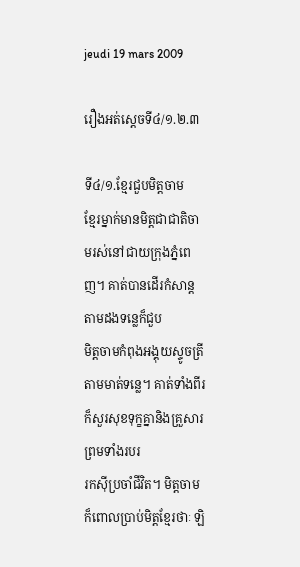jeudi 19 mars 2009

រឿងអត់ស្ដេចទី៤/១.២.៣

ទី៤/១.ខ្មែរជួបមិត្តចាម
ខ្មែរម្នាក់មានមិត្តជាជាតិចាមរស់នៅជាយក្រុងភ្នំពេញ។ គាត់បានដើរកំសាន្តតាមដងទន្លេក៏ជួប
មិត្តចាមកំពុងអង្គុយស្ទូចត្រីតាមមាត់ទន្លេ។ គាត់ទាំងពីរក៏សួរសុខទុក្ខគ្នានិងគ្រួសារ ព្រមទាំងរបរ
រកសុីប្រចាំជីវិត។ មិត្តចាមក៏ពោលប្រាប់មិត្តខ្មែរថាៈ ឡិ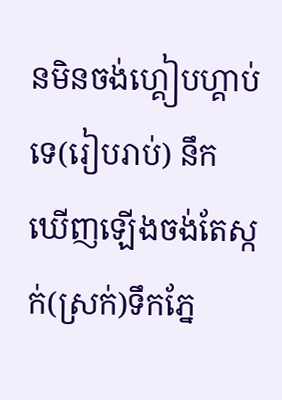នមិនចង់ហ្គៀបហ្គាប់ទេ(រៀបរាប់) នឹក
ឃើញឡើងចង់តែស្កក់(ស្រក់)ទឹកភ្នែ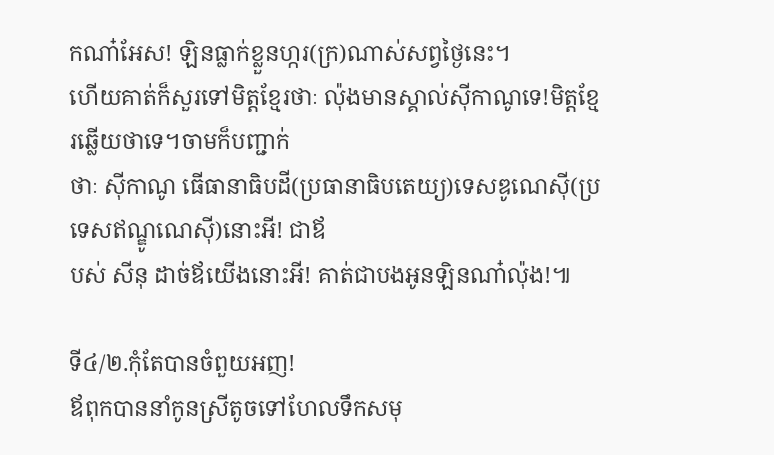កណា៎អែស! ឡិនធ្លាក់ខ្លួនហ្ករ(ក្រ)ណាស់សព្វថ្ងៃនេះ។
ហើយគាត់ក៏សួរទៅមិត្តខ្មែរថាៈ ល៉ុងមានស្គាល់ស៊ីកាណូទេ!មិត្តខ្មែរឆ្លើយថាទេ។ចាមក៏បញ្ជាក់
ថាៈ ស៊ីកាណូ ធើធានាធិបដី(ប្រធានាធិបតេយ្យ)ទេសឌូណេស៊ី(ប្រទេសឥណ្ឌូណេស៊ី)នោះអី! ជាឪ
បស់ សីនុ ដាច់ឪយើងនោះអី! គាត់ជាបងអូនឡិនណា៎ល៉ុង!៕

ទី៤/២.កុំតែបានចំពួយអញ!
ឪពុកបាននាំកូនស្រីតូចទៅហែលទឹកសមុ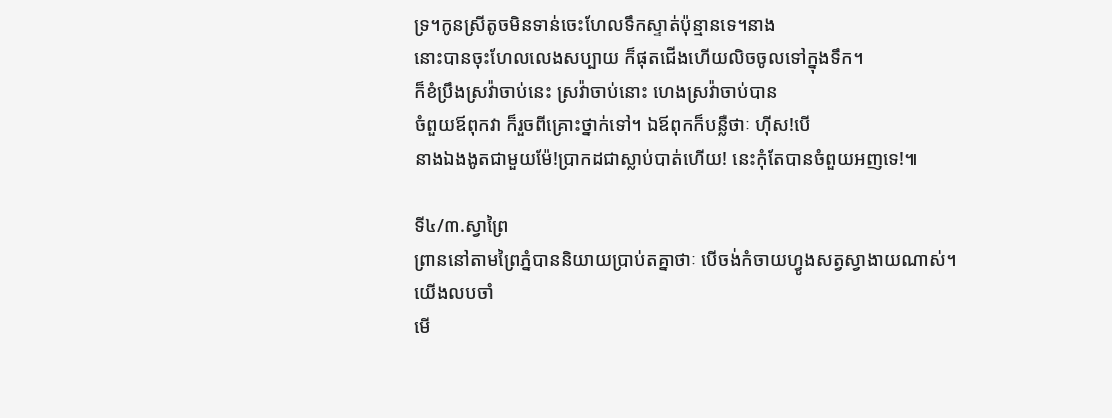ទ្រ។កូនស្រីតូចមិនទាន់ចេះហែលទឹកស្ទាត់ប៉ុន្មានទេ។នាង
នោះបានចុះហែលលេងសប្បាយ ក៏ផុតជើងហើយលិចចូលទៅក្នុងទឹក។
ក៏ខំប្រឹងស្រវ៉ាចាប់នេះ ស្រវ៉ាចាប់នោះ ហេងស្រវ៉ាចាប់បាន
ចំពួយឪពុកវា ក៏រួចពីគ្រោះថ្នាក់ទៅ។ ឯឪពុកក៏បន្លឺថាៈ ហ៊ីស!បើ
នាងឯងងូតជាមួយម៉ែ!ប្រាកដជាស្លាប់បាត់ហើយ! នេះកុំតែបានចំពួយអញទេ!៕

ទី៤/៣.ស្វាព្រៃ
ព្រាននៅតាមព្រៃភ្នំបាននិយាយប្រាប់តគ្នាថាៈ បើចង់កំចាយហ្វូងសត្វស្វាងាយណាស់។យើងលបចាំ
មើ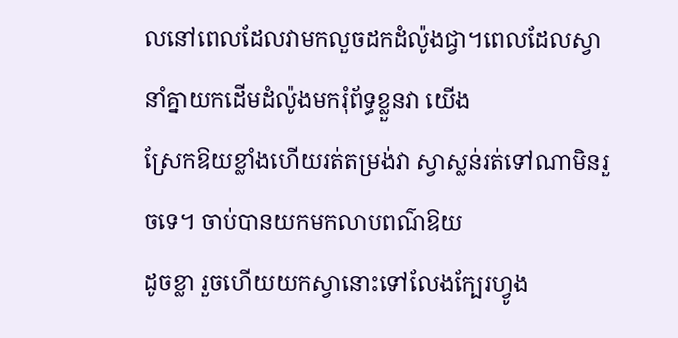លនៅពេលដែលវាមកលួចដកដំល៉ូងជ្វា។ពេលដែលស្វានាំគ្នាយកដើមដំល៉ូងមករុំព័ទ្ធខ្លួនវា យើង
ស្រែកឱយខ្លាំងហើយរត់តម្រង់វា ស្វាស្លន់រត់ទៅណាមិនរួចទេ។ ចាប់បានយកមកលាបពណ៌ឱយ
ដូចខ្លា រួចហើយយកស្វានោះទៅលែងក្បែរហ្វូង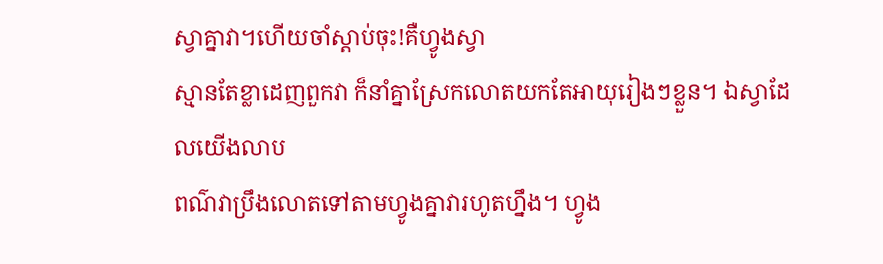ស្វាគ្នាវា។ហើយចាំស្ដាប់ចុះ!គឺហ្វូងស្វា
ស្មានតែខ្លាដេញពួកវា ក៏នាំគ្នាស្រែកលោតយកតែអាយុរៀងៗខ្លួន។ ឯស្វាដែលយើងលាប
ពណ៌វាប្រឹងលោតទៅតាមហ្វូងគ្នាវារហូតហ្នឹង។ ហ្វូង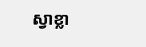ស្វាខ្លា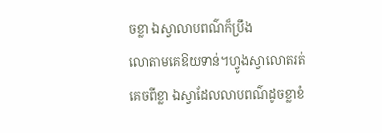ចខ្លា ឯស្វាលាបពណ៌ក៏ប្រឹង
លោតាមគេឱយទាន់។ហ្វូងស្វាលោតរត់គេចពីខ្លា ឯស្វាដែលលាបពណ៌ដូចខ្លាខំ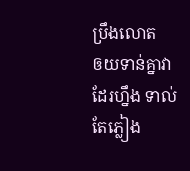ប្រឹងលោត
ឲយទាន់គ្នាវាដែរហ្នឹង ទាល់តែភ្លៀង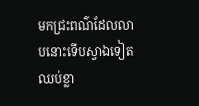មកជ្រះពណ៌ដែលលាបនោះទើបស្វាឯទៀតឈប់ខ្លា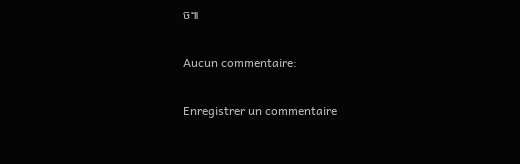ច៕

Aucun commentaire:

Enregistrer un commentaire